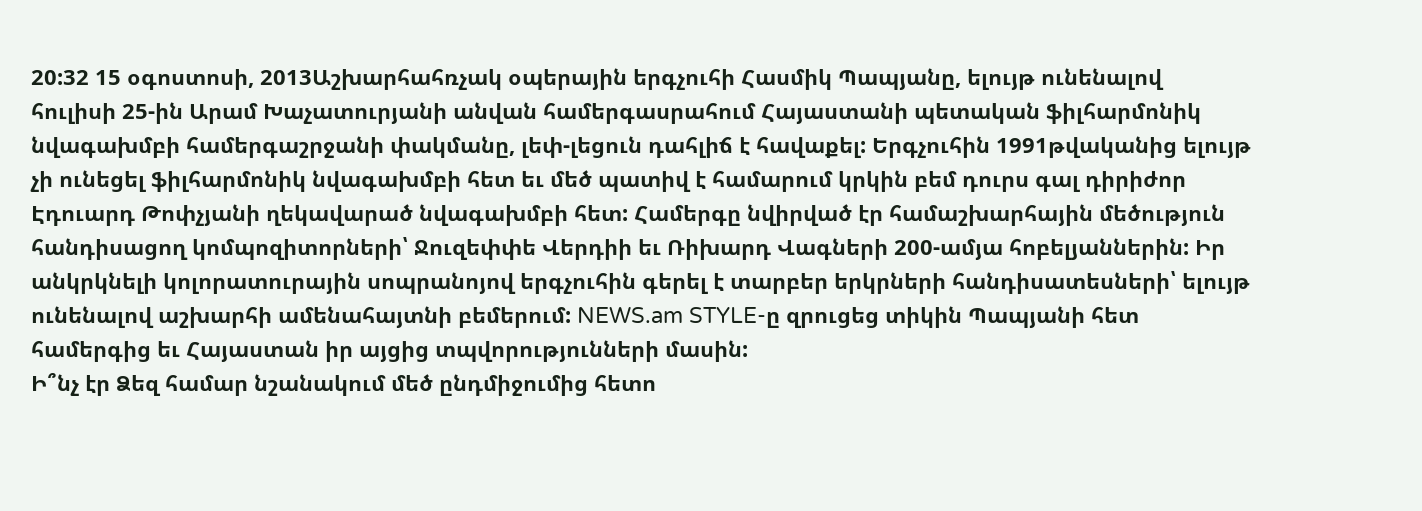20:32 15 օգոստոսի, 2013Աշխարհահռչակ օպերային երգչուհի Հասմիկ Պապյանը, ելույթ ունենալով հուլիսի 25-ին Արամ Խաչատուրյանի անվան համերգասրահում Հայաստանի պետական ֆիլհարմոնիկ նվագախմբի համերգաշրջանի փակմանը, լեփ-լեցուն դահլիճ է հավաքել: Երգչուհին 1991թվականից ելույթ չի ունեցել ֆիլհարմոնիկ նվագախմբի հետ եւ մեծ պատիվ է համարում կրկին բեմ դուրս գալ դիրիժոր Էդուարդ Թոփչյանի ղեկավարած նվագախմբի հետ: Համերգը նվիրված էր համաշխարհային մեծություն հանդիսացող կոմպոզիտորների՝ Ջուզեփփե Վերդիի եւ Ռիխարդ Վագների 200-ամյա հոբելյաններին: Իր անկրկնելի կոլորատուրային սոպրանոյով երգչուհին գերել է տարբեր երկրների հանդիսատեսների՝ ելույթ ունենալով աշխարհի ամենահայտնի բեմերում: NEWS.am STYLE-ը զրուցեց տիկին Պապյանի հետ համերգից եւ Հայաստան իր այցից տպվորությունների մասին:
Ի՞նչ էր Ձեզ համար նշանակում մեծ ընդմիջումից հետո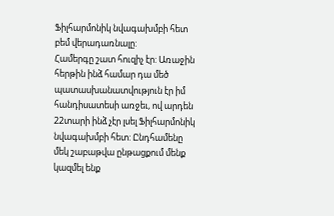Ֆիլհարմոնիկ նվագախմբի հետ բեմ վերադառնալը:
Համերգը շատ հուզիչ էր: Առաջին հերթին ինձ համար դա մեծ պատասխանատվություն էր իմ հանդիսատեսի առջեւ, ով արդեն 22տարի ինձ չէր լսել Ֆիլհարմոնիկ նվագախմբի հետ: Ընդհամենը մեկ շաբաթվա ընթացքում մենք կազմել ենք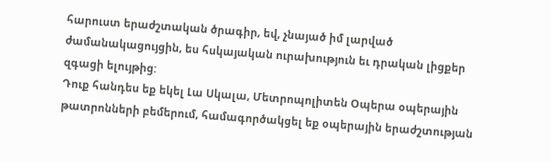հարուստ երաժշտական ծրագիր, եվ, չնայած իմ լարված ժամանակացույցին, ես հսկայական ուրախություն եւ դրական լիցքեր զգացի ելույթից:
Դուք հանդես եք եկել Լա Սկալա, Մետրոպոլիտեն Օպերա օպերային թատրոնների բեմերում, համագործակցել եք օպերային երաժշտության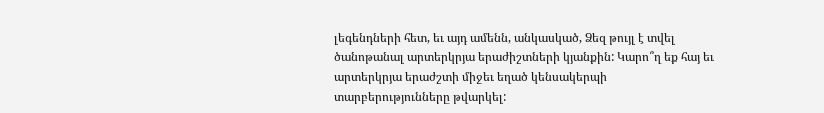լեգենդների հետ, եւ այդ ամենն, անկասկած, Ձեզ թույլ է տվել ծանոթանալ արտերկրյա երաժիշտների կյանքին: Կարո՞ղ եք հայ եւ արտերկրյա երաժշտի միջեւ եղած կենսակերպի տարբերությունները թվարկել: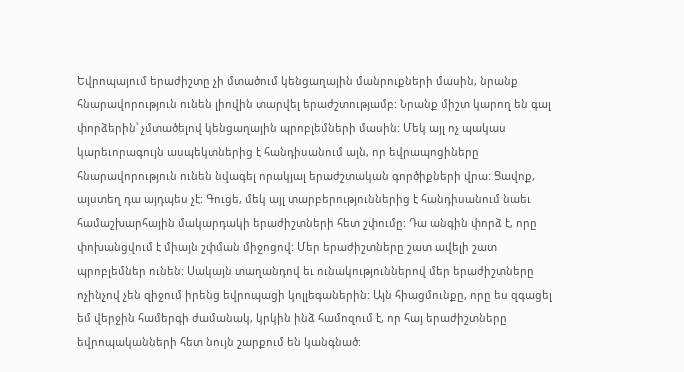Եվրոպայում երաժիշտը չի մտածում կենցաղային մանրուքների մասին, նրանք հնարավորություն ունեն լիովին տարվել երաժշտությամբ: Նրանք միշտ կարող են գալ փորձերին՝ չմտածելով կենցաղային պրոբլեմների մասին: Մեկ այլ ոչ պակաս կարեւորագույն ասպեկտներից է հանդիսանում այն, որ եվրապոցիները հնարավորություն ունեն նվագել որակյալ երաժշտական գործիքների վրա: Ցավոք, այստեղ դա այդպես չէ: Գուցե, մեկ այլ տարբերություններից է հանդիսանում նաեւ համաշխարհային մակարդակի երաժիշտների հետ շփումը: Դա անգին փորձ է, որը փոխանցվում է միայն շփման միջոցով: Մեր երաժիշտները շատ ավելի շատ պրոբլեմներ ունեն: Սակայն տաղանդով եւ ունակություններով մեր երաժիշտները ոչինչով չեն զիջում իրենց եվրոպացի կոլլեգաներին: Այն հիացմունքը, որը ես զգացել եմ վերջին համերգի ժամանակ, կրկին ինձ համոզում է, որ հայ երաժիշտները եվրոպականների հետ նույն շարքում են կանգնած: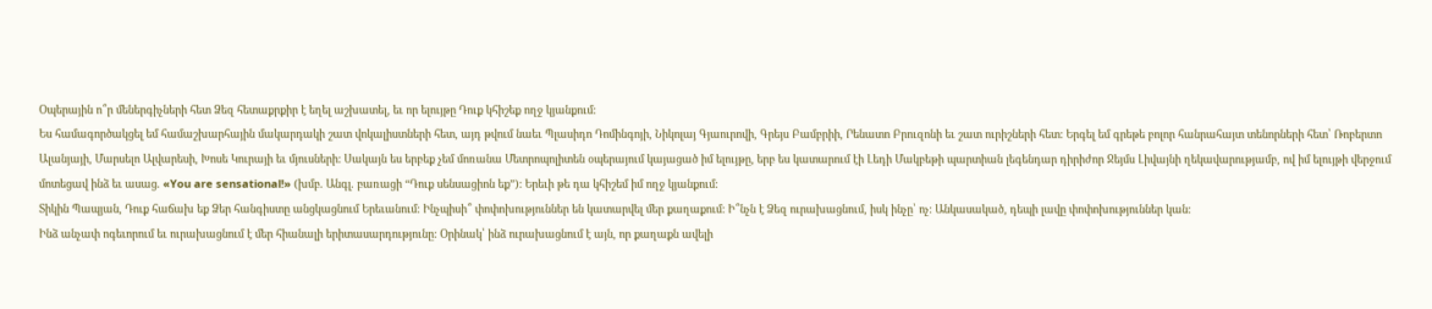Օպերային ո՞ր մեներգիչների հետ Ձեզ հետաքրքիր է եղել աշխատել, եւ որ ելույթը Դուք կհիշեք ողջ կյանքում:
Ես համագործակցել եմ համաշխարհային մակարդակի շատ վոկալիստների հետ, այդ թվում նաեւ Պլասիդո Դոմինգոյի, Նիկոլայ Գյաուրովի, Գրեյս Բամբրիի, Րենատո Բրուզոնի եւ շատ ուրիշների հետ: Երգել եմ գրեթե բոլոր հանրահայտ տենորների հետ՝ Ռոբերտո Ալանյայի, Մարսելո Ալվարեսի, Խոսե Կուրայի եւ մյուսների: Սակայն ես երբեք չեմ մոռանա Մետրոպոլիտեն օպերայում կայացած իմ ելույթը, երբ ես կատարում էի Լեդի Մակբեթի պարտիան լեգենդար դիրիժոր Ջեյմս Լիվայնի ղեկավարությամբ, ով իմ ելույթի վերջում մոտեցավ ինձ եւ ասաց. «You are sensational!» (խմբ. Անգլ. բառացի “Դուք սենսացիոն եք”): Երեւի թե դա կհիշեմ իմ ողջ կյանքում:
Տիկին Պապյան, Դուք հաճախ եք Ձեր հանգիստը անցկացնում Երեւանում: Ինչպիսի՞ փոփոխություններ են կատարվել մեր քաղաքում: Ի՞նչն է Ձեզ ուրախացնում, իսկ ինչը՝ ոչ: Անկասակած, դեպի լավը փոփոխություններ կան:
Ինձ անչափ ոգեւորում եւ ուրախացնում է մեր հիանալի երիտասարդությունը: Օրինակ՝ ինձ ուրախացնում է այն, որ քաղաքն ավելի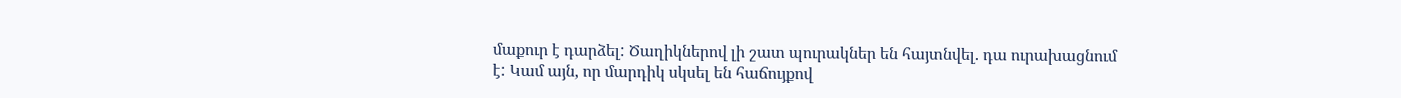մաքուր է դարձել: Ծաղիկներով լի շատ պուրակներ են հայտնվել. դա ուրախացնում է: Կամ այն, որ մարդիկ սկսել են հաճույքով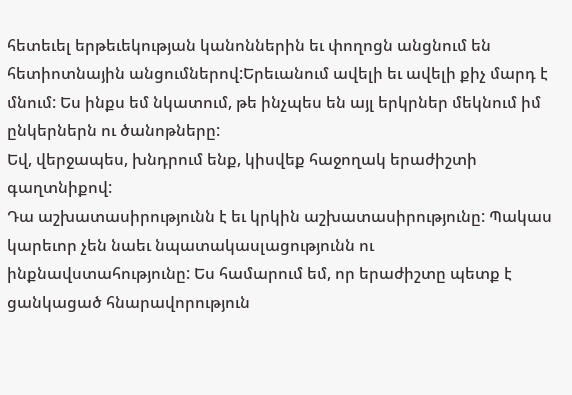հետեւել երթեւեկության կանոններին եւ փողոցն անցնում են հետիոտնային անցումներով:Երեւանում ավելի եւ ավելի քիչ մարդ է մնում: Ես ինքս եմ նկատում, թե ինչպես են այլ երկրներ մեկնում իմ ընկերներն ու ծանոթները:
Եվ, վերջապես, խնդրում ենք, կիսվեք հաջողակ երաժիշտի գաղտնիքով:
Դա աշխատասիրությունն է եւ կրկին աշխատասիրությունը: Պակաս կարեւոր չեն նաեւ նպատակասլացությունն ու ինքնավստահությունը: Ես համարում եմ, որ երաժիշտը պետք է ցանկացած հնարավորություն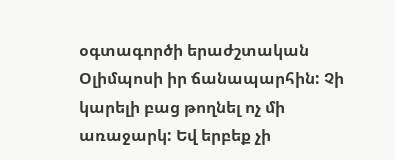օգտագործի երաժշտական Օլիմպոսի իր ճանապարհին: Չի կարելի բաց թողնել ոչ մի առաջարկ: Եվ երբեք չի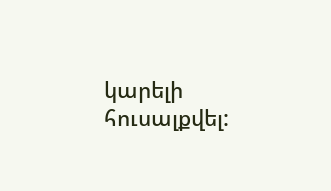կարելի հուսալքվել: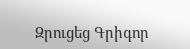Զրուցեց Գրիգոր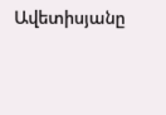Ավետիսյանը